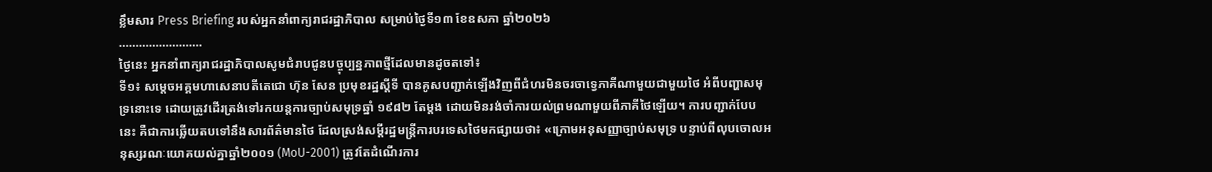ខ្លឹមសារ Press Briefing របស់អ្នកនាំពាក្យរាជរដ្ឋាភិបាល សម្រាប់ថ្ងៃទី១៣ ខែឧសភា ឆ្នាំ២០២៦
…………………….
ថ្ងៃនេះ អ្នកនាំពាក្យរាជរដ្ឋាភិបាលសូមជំរាបជូនបច្ចុប្បន្នភាពថ្មីដែលមានដូចតទៅ៖
ទី១៖ សម្តេចអគ្គមហាសេនាបតីតេជោ ហ៊ុន សែន ប្រមុខរដ្ឋស្តីទី បានគូសបញ្ជាក់ឡើងវិញពីជំហរមិនចរចាទ្វេភាគីណាមួយជាមួយថៃ អំពីបញ្ហាសមុទ្រនោះទេ ដោយត្រូវដើរត្រង់ទៅរកយន្តការច្បាប់សមុទ្រឆ្នាំ ១៩៨២ តែម្តង ដោយមិនរង់ចាំការយល់ព្រមណាមួយពីភាគីថៃឡើយ។ ការបញ្ជាក់បែបនេះ គឺជាការឆ្លើយតបទៅនឹងសារព័ត៌មានថៃ ដែលស្រង់សម្តីរដ្ឋមន្ត្រីការបរទេសថៃមកផ្សាយថា៖ «ក្រោមអនុសញ្ញាច្បាប់សមុទ្រ បន្ទាប់ពីលុបចោលអនុស្សរណៈយោគយល់គ្នាឆ្នាំ២០០១ (MoU-2001) ត្រូវតែដំណើរការ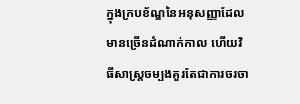ក្នុងក្របខ័ណ្ឌនៃអនុសញ្ញាដែលមានច្រើនដំណាក់កាល ហើយវិធីសាស្ត្រចម្បងគួរតែជាការចរចា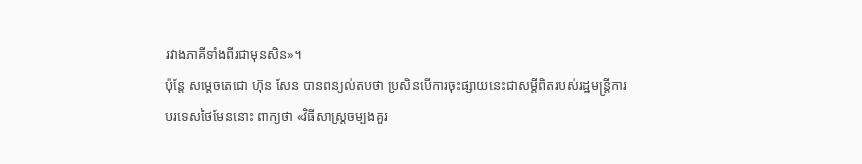រវាងភាគីទាំងពីរជាមុនសិន»។
ប៉ុន្តែ សម្តេចតេជោ ហ៊ុន សែន បានពន្យល់តបថា ប្រសិនបើការចុះផ្សាយនេះជាសម្តីពិតរបស់រដ្ឋមន្ត្រីការបរទេសថៃមែននោះ ពាក្យថា «វិធីសាស្ត្រចម្បងគួរ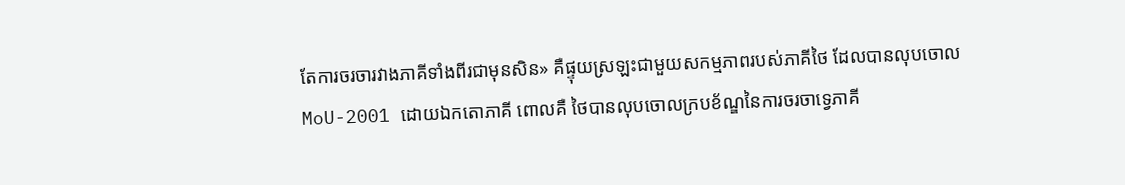តែការចរចារវាងភាគីទាំងពីរជាមុនសិន» គឺផ្ទុយស្រឡះជាមួយសកម្មភាពរបស់ភាគីថៃ ដែលបានលុបចោល MoU-2001 ដោយឯកតោភាគី ពោលគឺ ថៃបានលុបចោលក្របខ័ណ្ឌនៃការចរចាទ្វេភាគី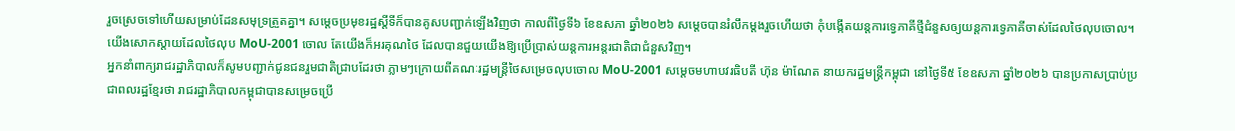រួចស្រេចទៅហើយសម្រាប់ដែនសមុទ្រត្រួតគ្នា។ សម្តេចប្រមុខរដ្ឋស្តីទីក៏បានគូសបញ្ជាក់ឡើងវិញថា កាលពីថ្ងៃទី៦ ខែឧសភា ឆ្នាំ២០២៦ សម្តេចបានរំលឹកម្តងរួចហើយថា កុំបង្កើតយន្តការទ្វេភាគីថ្មីជំនួសឲ្យយន្តការទ្វេភាគីចាស់ដែលថៃលុបចោល។ យើងសោកស្តាយដែលថៃលុប MoU-2001 ចោល តែយើងក៏អរគុណថៃ ដែលបានជួយយើងឱ្យប្រើប្រាស់យន្តការអន្តរជាតិជាជំនួសវិញ។
អ្នកនាំពាក្យរាជរដ្ឋាភិបាលក៏សូមបញ្ជាក់ជូនជនរួមជាតិជ្រាបដែរថា ភ្លាមៗក្រោយពីគណៈរដ្ឋមន្ត្រីថៃសម្រេចលុបចោល MoU-2001 សម្តេចមហាបវរធិបតី ហ៊ុន ម៉ាណែត នាយករដ្ឋមន្ត្រីកម្ពុជា នៅថ្ងៃទី៥ ខែឧសភា ឆ្នាំ២០២៦ បានប្រកាសប្រាប់ប្រជាពលរដ្ឋខ្មែរថា រាជរដ្ឋាភិបាលកម្ពុជាបានសម្រេចប្រើ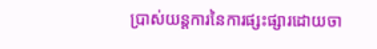ប្រាស់យន្តការនៃការផ្សះផ្សារដោយចា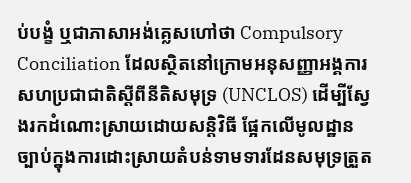ប់បង្ខំ ឬជាភាសាអង់គ្លេសហៅថា Compulsory Conciliation ដែលស្ថិតនៅក្រោមអនុសញ្ញាអង្គការសហប្រជាជាតិស្តីពីនីតិសមុទ្រ (UNCLOS) ដើម្បីស្វែងរកដំណោះស្រាយដោយសន្តិវិធី ផ្អែកលើមូលដ្ឋានច្បាប់ក្នុងការដោះស្រាយតំបន់ទាមទារដែនសមុទ្រត្រួត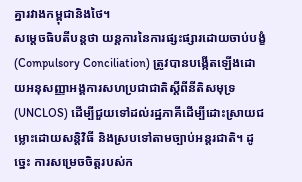គ្នារវាងកម្ពុជានិងថៃ។
សម្តេចធិបតីបន្តថា យន្តការនៃការផ្សះផ្សារដោយចាប់បង្ខំ (Compulsory Conciliation) ត្រូវបានបង្កើតឡើងដោយអនុសញ្ញាអង្គការសហប្រជាជាតិស្តីពីនីតិសមុទ្រ (UNCLOS) ដើម្បីជួយទៅដល់រដ្ឋភាគីដើម្បីដោះស្រាយជម្លោះដោយសន្តិវិធី និងស្របទៅតាមច្បាប់អន្តរជាតិ។ ដូច្នេះ ការសម្រេចចិត្តរបស់ក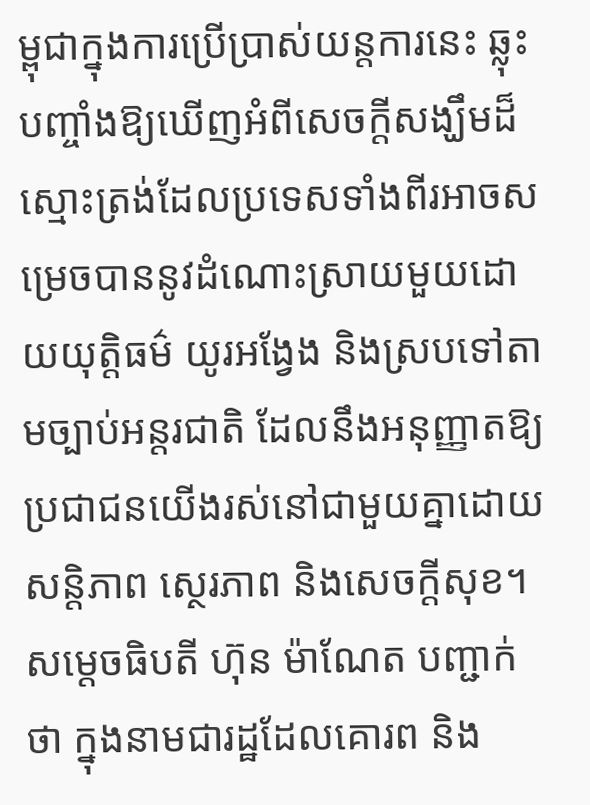ម្ពុជាក្នុងការប្រើប្រាស់យន្តការនេះ ឆ្លុះបញ្ចាំងឱ្យឃើញអំពីសេចក្តីសង្ឃឹមដ៏ស្មោះត្រង់ដែលប្រទេសទាំងពីរអាចសម្រេចបាននូវដំណោះស្រាយមួយដោយយុត្តិធម៌ យូរអង្វែង និងស្របទៅតាមច្បាប់អន្តរជាតិ ដែលនឹងអនុញ្ញាតឱ្យប្រជាជនយើងរស់នៅជាមួយគ្នាដោយសន្តិភាព ស្ថេរភាព និងសេចក្តីសុខ។
សម្តេចធិបតី ហ៊ុន ម៉ាណែត បញ្ជាក់ថា ក្នុងនាមជារដ្ឋដែលគោរព និង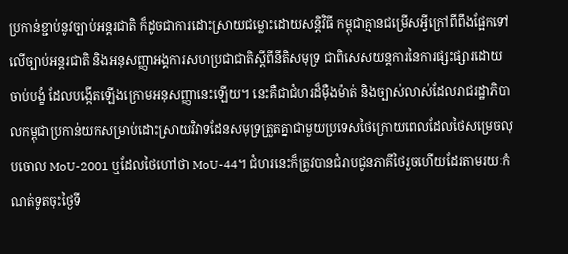ប្រកាន់ខ្ជាប់នូវច្បាប់អន្តរជាតិ ក៏ដូចជាការដោះស្រាយជម្លោះដោយសន្តិវិធី កម្ពុជាគ្មានជម្រើសអ្វីក្រៅពីពឹងផ្អែកទៅលើច្បាប់អន្តរជាតិ និងអនុសញ្ញាអង្គការសហប្រជាជាតិស្តីពីនីតិសមុទ្រ ជាពិសេសយន្តការនៃការផ្សះផ្សារដោយចាប់បង្ខំ ដែលបង្កើតឡើងក្រោមអនុសញ្ញានេះឡើយ។ នេះគឺជាជំហរដ៏ម៉ឺងម៉ាត់ និងច្បាស់លាស់ដែលរាជរដ្ឋាភិបាលកម្ពុជាប្រកាន់យកសម្រាប់ដោះស្រាយវិវាទដែនសមុទ្រត្រួតគ្នាជាមួយប្រទេសថៃក្រោយពេលដែលថៃសម្រេចលុបចោល MoU-2001 ឬដែលថៃហៅថា MoU-44។ ជំហរនេះក៏ត្រូវបានជំរាបជូនភាគីថៃរួចហើយដែរតាមរយៈកំណត់ទូតចុះថ្ងៃទី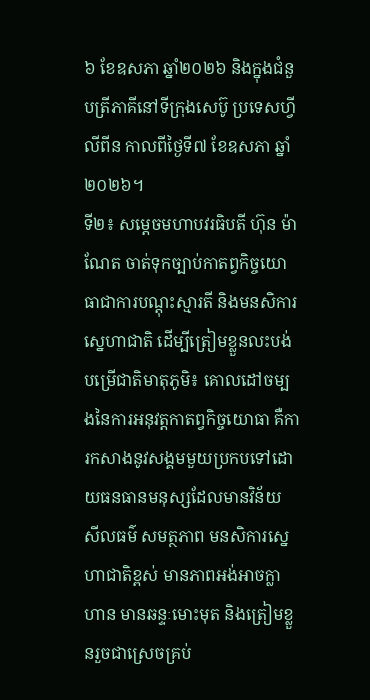៦ ខែឧសភា ឆ្នាំ២០២៦ និងក្នុងជំនួបត្រីភាគីនៅទីក្រុងសេប៊ូ ប្រទេសហ្វីលីពីន កាលពីថ្ងៃទី៧ ខែឧសភា ឆ្នាំ២០២៦។
ទី២៖ សម្តេចមហាបវរធិបតី ហ៊ុន ម៉ាណែត ចាត់ទុកច្បាប់កាតព្វកិច្ចយោធាជាការបណ្តុះស្មារតី និងមនសិការស្នេហាជាតិ ដើម្បីត្រៀមខ្លួនលះបង់បម្រើជាតិមាតុភូមិ៖ គោលដៅចម្បងនៃការអនុវត្តកាតព្វកិច្ចយោធា គឺការកសាងនូវសង្គមមួយប្រកបទៅដោយធនធានមនុស្សដែលមានវិន័យ សីលធម៌ សមត្ថភាព មនសិការស្នេហាជាតិខ្ពស់ មានភាពអង់អាចក្លាហាន មានឆន្ទៈមោះមុត និងត្រៀមខ្លួនរួចជាស្រេចគ្រប់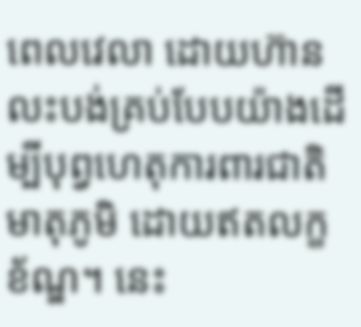ពេលវេលា ដោយហ៊ានលះបង់គ្រប់បែបយ៉ាងដើម្បីបុព្វហេតុការពារជាតិ មាតុភូមិ ដោយឥតលក្ខខ័ណ្ឌ។ នេះ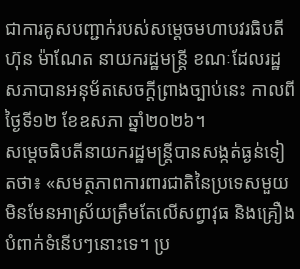ជាការគូសបញ្ជាក់របស់សម្តេចមហាបវរធិបតី ហ៊ុន ម៉ាណែត នាយករដ្ឋមន្ត្រី ខណៈដែលរដ្ឋសភាបានអនុម័តសេចក្តីព្រាងច្បាប់នេះ កាលពីថ្ងៃទី១២ ខែឧសភា ឆ្នាំ២០២៦។
សម្តេចធិបតីនាយករដ្ឋមន្ត្រីបានសង្កត់ធ្ងន់ទៀតថា៖ «សមត្ថភាពការពារជាតិនៃប្រទេសមួយ មិនមែនអាស្រ័យត្រឹមតែលើសព្វាវុធ និងគ្រឿងបំពាក់ទំនើបៗនោះទេ។ ប្រ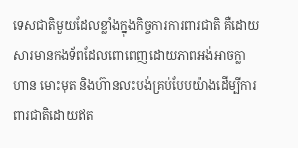ទេសជាតិមួយដែលខ្លាំងក្នុងកិច្ចការការពារជាតិ គឺដោយសារមានកងទ័ពដែលពោពេញដោយភាពអង់អាចក្លាហាន មោះមុត និងហ៊ានលះបង់គ្រប់បែបយ៉ាងដើម្បីការពារជាតិដោយឥត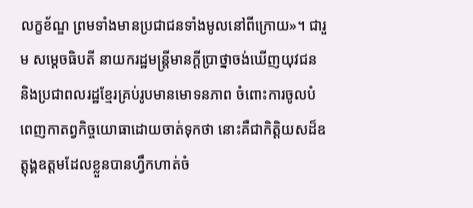លក្ខខ័ណ្ឌ ព្រមទាំងមានប្រជាជនទាំងមូលនៅពីក្រោយ»។ ជារួម សម្តេចធិបតី នាយករដ្ឋមន្ត្រីមានក្តីប្រាថ្នាចង់ឃើញយុវជន និងប្រជាពលរដ្ឋខ្មែរគ្រប់រូបមានមោទនភាព ចំពោះការចូលបំពេញកាតព្វកិច្ចយោធាដោយចាត់ទុកថា នោះគឺជាកិត្តិយសដ៏ឧត្តុង្គឧត្តមដែលខ្លួនបានហ្វឹកហាត់ចំ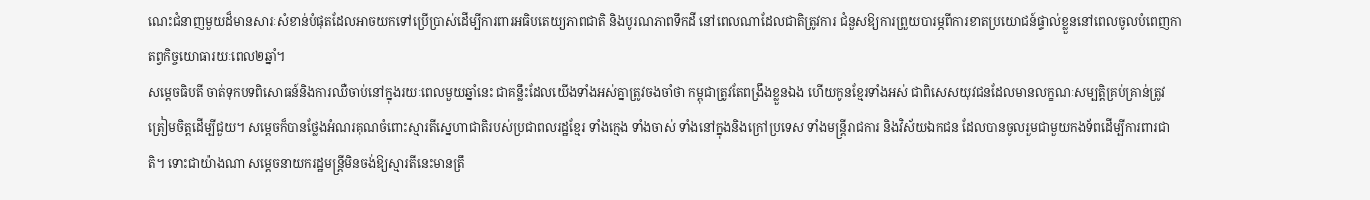ណេះជំនាញមួយដ៏មានសារៈសំខាន់បំផុតដែលអាចយកទៅប្រើប្រាស់ដើម្បីការពារអធិបតេយ្យភាពជាតិ និងបូរណភាពទឹកដី នៅពេលណាដែលជាតិត្រូវការ ជំនួសឱ្យការព្រួយបារម្ភពីការខាតប្រយោជន៍ផ្ទាល់ខ្លួននៅពេលចូលបំពេញកាតព្វកិច្ចយោធារយៈពេល២ឆ្នាំ។
សម្តេចធិបតី ចាត់ទុកបទពិសោធន៍និងការឈឺចាប់នៅក្នុងរយៈពេលមួយឆ្នាំនេះ ជាគន្លឹះដែលយើងទាំងអស់គ្នាត្រូវចងចាំថា កម្ពុជាត្រូវតែពង្រឹងខ្លួនឯង ហើយកូនខ្មែរទាំងអស់ ជាពិសេសយុវជនដែលមានលក្ខណៈសម្បត្តិគ្រប់គ្រាន់ត្រូវត្រៀមចិត្តដើម្បីជួយ។ សម្តេចក៏បានថ្លែងអំណរគុណចំពោះស្មារតីស្នេហាជាតិរបស់ប្រជាពលរដ្ឋខ្មែរ ទាំងក្មេង ទាំងចាស់ ទាំងនៅក្នុងនិងក្រៅប្រទេស ទាំងមន្ត្រីរាជការ និងវិស័យឯកជន ដែលបានចូលរួមជាមួយកងទ័ពដើម្បីការពារជាតិ។ ទោះជាយ៉ាងណា សម្តេចនាយករដ្ឋមន្ត្រីមិនចង់ឱ្យស្មារតីនេះមានត្រឹ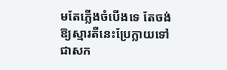មតែភ្លើងចំបើងទេ តែចង់ឱ្យស្មារតីនេះប្រែក្លាយទៅជាសក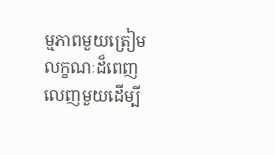ម្មភាពមួយត្រៀមលក្ខណៈដ៏ពេញលេញមួយដើម្បី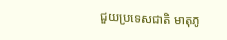ជួយប្រទេសជាតិ មាតុភូ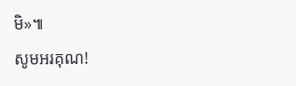មិ»៕
សូមអរគុណ!